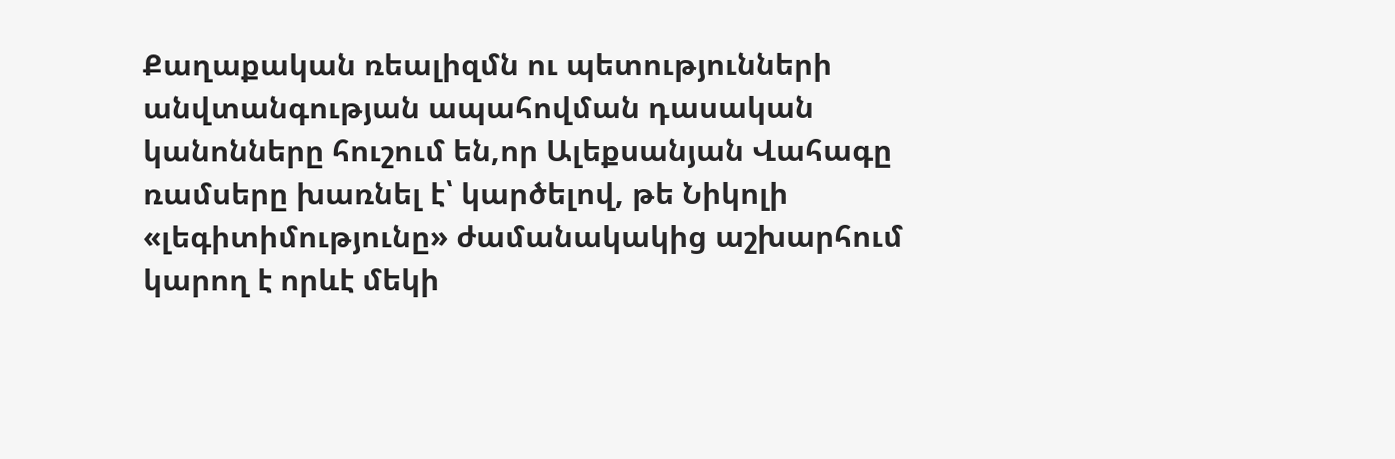Քաղաքական ռեալիզմն ու պետությունների անվտանգության ապահովման դասական կանոնները հուշում են,որ Ալեքսանյան Վահագը ռամսերը խառնել է՝ կարծելով, թե Նիկոլի «լեգիտիմությունը» ժամանակակից աշխարհում կարող է որևէ մեկի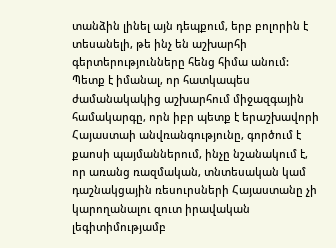տանձին լինել այն դեպքում, երբ բոլորին է տեսանելի, թե ինչ են աշխարհի գերտերությունները հենց հիմա անում:
Պետք է իմանալ, որ հատկապես ժամանակակից աշխարհում միջազգային համակարգը, որն իբր պետք է երաշխավորի Հայաստաի անվռանգությունը, գործում է քաոսի պայմաններում, ինչը նշանակում է, որ առանց ռազմական, տնտեսական կամ դաշնակցային ռեսուրսների Հայաստանը չի կարողանալու զուտ իրավական լեգիտիմությամբ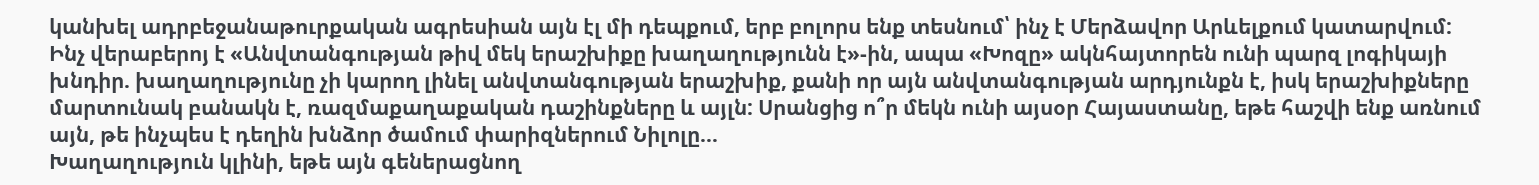կանխել ադրբեջանաթուրքական ագրեսիան այն էլ մի դեպքում, երբ բոլորս ենք տեսնում՝ ինչ է Մերձավոր Արևելքում կատարվում:
Ինչ վերաբերոյ է «Անվտանգության թիվ մեկ երաշխիքը խաղաղությունն է»-ին, ապա «Խոզը» ակնհայտորեն ունի պարզ լոգիկայի խնդիր. խաղաղությունը չի կարող լինել անվտանգության երաշխիք, քանի որ այն անվտանգության արդյունքն է, իսկ երաշխիքները մարտունակ բանակն է, ռազմաքաղաքական դաշինքները և այլն: Սրանցից ո՞ր մեկն ունի այսօր Հայաստանը, եթե հաշվի ենք առնում այն, թե ինչպես է դեղին խնձոր ծամում փարիզներում Նիլոլը…
Խաղաղություն կլինի, եթե այն գեներացնող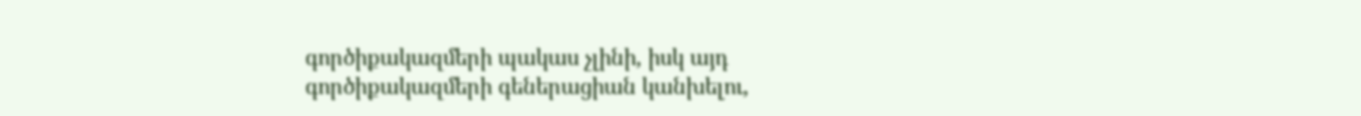գործիքակազմերի պակաս չլինի, իսկ այդ գործիքակազմերի գեներացիան կանխելու,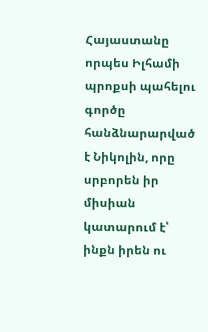Հայաստանը որպես Իլհամի պրոքսի պահելու գործը հանձնարարված է Նիկոլին, որը սրբորեն իր միսիան կատարում է՝ ինքն իրեն ու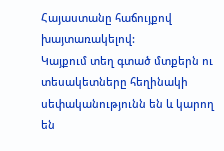Հայաստանը հաճույքով խայտառակելով:
Կայքում տեղ գտած մտքերն ու տեսակետները հեղինակի սեփականությունն են և կարող են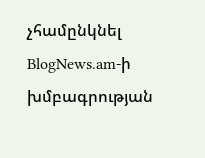չհամընկնել BlogNews.am-ի խմբագրության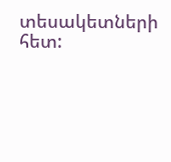տեսակետների հետ: